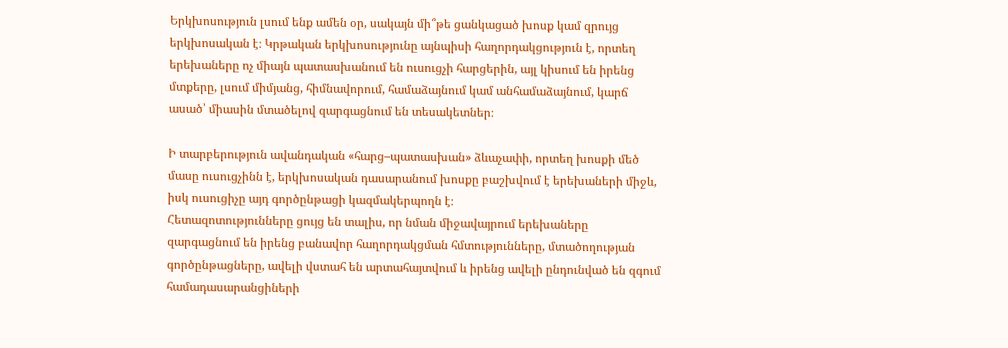Երկխոսություն լսում ենք ամեն օր, սակայն մի՞թե ցանկացած խոսք կամ զրույց երկխոսական է։ Կրթական երկխոսությունը այնպիսի հաղորդակցություն է, որտեղ երեխաները ոչ միայն պատասխանում են ուսուցչի հարցերին, այլ կիսում են իրենց մտքերը, լսում միմյանց, հիմնավորում, համաձայնում կամ անհամաձայնում, կարճ ասած՝ միասին մտածելով զարգացնում են տեսակետներ։

Ի տարբերություն ավանդական «հարց–պատասխան» ձևաչափի, որտեղ խոսքի մեծ մասը ուսուցչինն է, երկխոսական դասարանում խոսքը բաշխվում է երեխաների միջև, իսկ ուսուցիչը այդ գործընթացի կազմակերպողն է։
Հետազոտությունները ցույց են տալիս, որ նման միջավայրում երեխաները զարգացնում են իրենց բանավոր հաղորդակցման հմտությունները, մտածողության գործընթացները, ավելի վստահ են արտահայտվում և իրենց ավելի ընդունված են զգում համադասարանցիների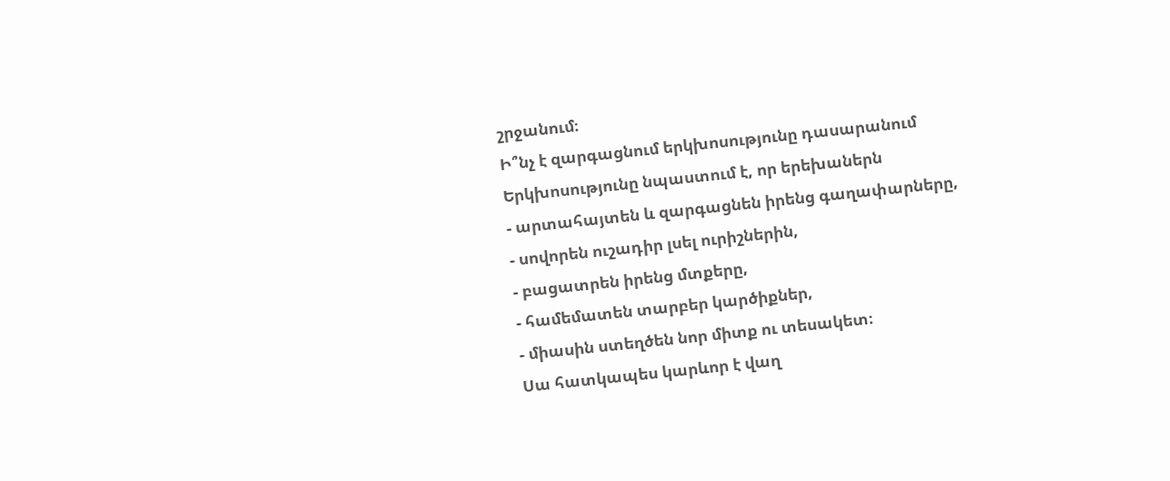շրջանում։
Ի՞նչ է զարգացնում երկխոսությունը դասարանում
Երկխոսությունը նպաստում է, որ երեխաներն
- արտահայտեն և զարգացնեն իրենց գաղափարները,
- սովորեն ուշադիր լսել ուրիշներին,
- բացատրեն իրենց մտքերը,
- համեմատեն տարբեր կարծիքներ,
- միասին ստեղծեն նոր միտք ու տեսակետ։
Սա հատկապես կարևոր է վաղ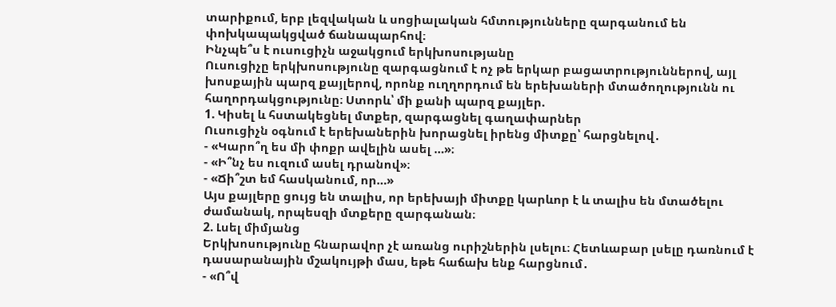տարիքում, երբ լեզվական և սոցիալական հմտությունները զարգանում են փոխկապակցված ճանապարհով։
Ինչպե՞ս է ուսուցիչն աջակցում երկխոսությանը
Ուսուցիչը երկխոսությունը զարգացնում է ոչ թե երկար բացատրություններով, այլ խոսքային պարզ քայլերով, որոնք ուղղորդում են երեխաների մտածողությունն ու հաղորդակցությունը։ Ստորև՝ մի քանի պարզ քայլեր.
1. Կիսել և հստակեցնել մտքեր, զարգացնել գաղափարներ
Ուսուցիչն օգնում է երեխաներին խորացնել իրենց միտքը՝ հարցնելով․
- «Կարո՞ղ ես մի փոքր ավելին ասել …»։
- «Ի՞նչ ես ուզում ասել դրանով»։
- «Ճի՞շտ եմ հասկանում, որ…»
Այս քայլերը ցույց են տալիս, որ երեխայի միտքը կարևոր է և տալիս են մտածելու ժամանակ, որպեսզի մտքերը զարգանան։
2. Լսել միմյանց
Երկխոսությունը հնարավոր չէ առանց ուրիշներին լսելու։ Հետևաբար լսելը դառնում է դասարանային մշակույթի մաս, եթե հաճախ ենք հարցնում․
- «Ո՞վ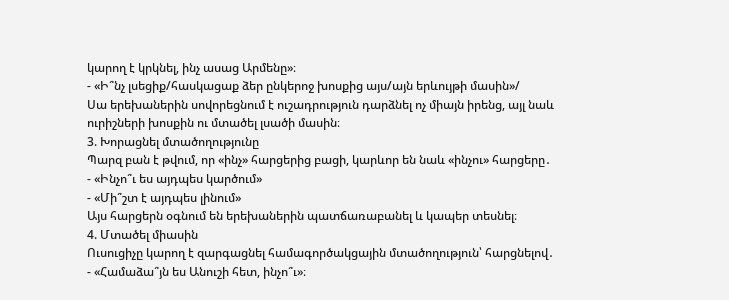կարող է կրկնել, ինչ ասաց Արմենը»։
- «Ի՞նչ լսեցիք/հասկացաք ձեր ընկերոջ խոսքից այս/այն երևույթի մասին»/
Սա երեխաներին սովորեցնում է ուշադրություն դարձնել ոչ միայն իրենց, այլ նաև ուրիշների խոսքին ու մտածել լսածի մասին։
3. Խորացնել մտածողությունը
Պարզ բան է թվում, որ «ինչ» հարցերից բացի, կարևոր են նաև «ինչու» հարցերը․
- «Ինչո՞ւ ես այդպես կարծում»
- «Մի՞շտ է այդպես լինում»
Այս հարցերն օգնում են երեխաներին պատճառաբանել և կապեր տեսնել։
4. Մտածել միասին
Ուսուցիչը կարող է զարգացնել համագործակցային մտածողություն՝ հարցնելով․
- «Համաձա՞յն ես Անուշի հետ, ինչո՞ւ»։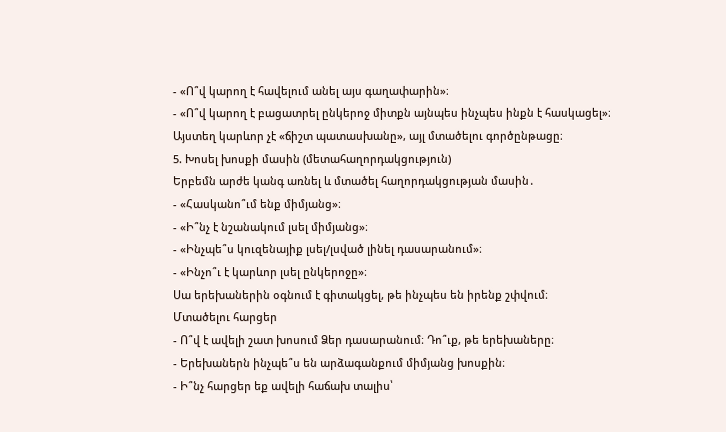- «Ո՞վ կարող է հավելում անել այս գաղափարին»։
- «Ո՞վ կարող է բացատրել ընկերոջ միտքն այնպես ինչպես ինքն է հասկացել»։
Այստեղ կարևոր չէ «ճիշտ պատասխանը», այլ մտածելու գործընթացը։
5. Խոսել խոսքի մասին (մետահաղորդակցություն)
Երբեմն արժե կանգ առնել և մտածել հաղորդակցության մասին․
- «Հասկանո՞ւմ ենք միմյանց»։
- «Ի՞նչ է նշանակում լսել միմյանց»։
- «Ինչպե՞ս կուզենայիք լսել/լսված լինել դասարանում»։
- «Ինչո՞ւ է կարևոր լսել ընկերոջը»։
Սա երեխաներին օգնում է գիտակցել, թե ինչպես են իրենք շփվում։
Մտածելու հարցեր
- Ո՞վ է ավելի շատ խոսում Ձեր դասարանում։ Դո՞ւք, թե երեխաները։
- Երեխաներն ինչպե՞ս են արձագանքում միմյանց խոսքին։
- Ի՞նչ հարցեր եք ավելի հաճախ տալիս՝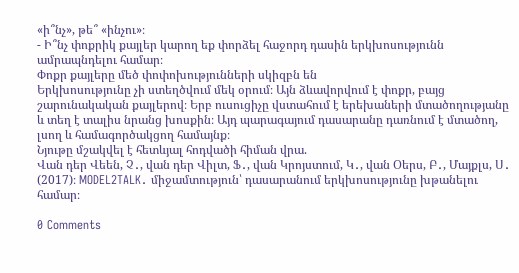«ի՞նչ», թե՞ «ինչու»։
- Ի՞նչ փոքրիկ քայլեր կարող եք փորձել հաջորդ դասին երկխոսությունն ամրապնդելու համար։
Փոքր քայլերը մեծ փոփոխությունների սկիզբն են
Երկխոսությունը չի ստեղծվում մեկ օրում։ Այն ձևավորվում է փոքր, բայց շարունակական քայլերով։ Երբ ուսուցիչը վստահում է երեխաների մտածողությանը և տեղ է տալիս նրանց խոսքին։ Այդ պարագայում դասարանը դառնում է մտածող, լսող և համագործակցող համայնք։
Նյութը մշակվել է հետևյալ հոդվածի հիման վրա.
Վան դեր Վեեն, Չ․, վան դեր Վիլտ, Ֆ․, վան Կրոյստում, Կ․, վան Օերս, Բ․, Մայքլս, Ս․ (2017)։ MODEL2TALK․ միջամտություն՝ դասարանում երկխոսությունը խթանելու համար։

0 Comments